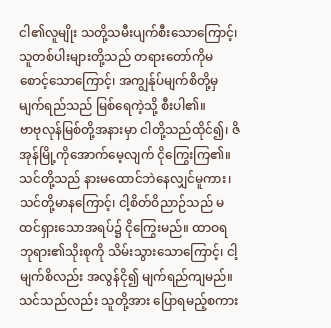ငါ၏လူမျိုး သတို့သမီးပျက်စီးသောကြောင့်၊
သူတစ်ပါးများတို့သည် တရားတော်ကိုမစောင့်သောကြောင့်၊ အကျွန်ုပ်မျက်စိတို့မှ မျက်ရည်သည် မြစ်ရေကဲ့သို့ စီးပါ၏။
ဗာဗုလုန်မြစ်တို့အနားမှာ ငါတို့သည်ထိုင်၍၊ ဇိအုန်မြို့ကိုအောက်မေ့လျက် ငိုကြွေးကြ၏။
သင်တို့သည် နားမထောင်ဘဲနေလျှင်မူကား၊ သင်တို့မာနကြောင့်၊ ငါ့စိတ်ဝိညာဉ်သည် မထင်ရှားသောအရပ်၌ ငိုကြွေးမည်။ ထာဝရဘုရား၏သိုးစုကို သိမ်းသွားသောကြောင့်၊ ငါ့မျက်စိလည်း အလွန်ငို၍ မျက်ရည်ကျမည်။
သင်သည်လည်း သူတို့အား ပြောရမည့်စကား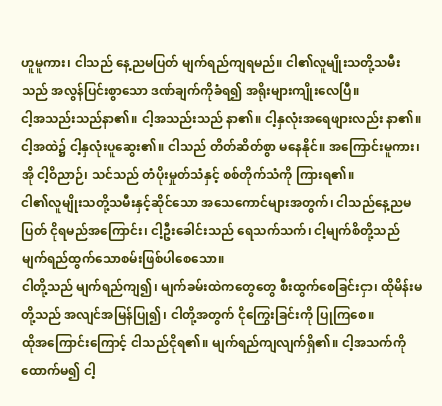ဟူမူကား၊ ငါသည် နေ့ညမပြတ် မျက်ရည်ကျရမည်။ ငါ၏လူမျိုးသတို့သမီးသည် အလွန်ပြင်းစွာသော ဒဏ်ချက်ကိုခံရ၍ အရိုးများကျိုးလေပြီ။
ငါ့အသည်းသည်နာ၏။ ငါ့အသည်းသည် နာ၏။ ငါ့နှလုံးအရေဖျားလည်း နာ၏။ ငါ့အထဲ၌ ငါ့နှလုံးပူဆွေး၏။ ငါသည် တိတ်ဆိတ်စွာ မနေနိုင်။ အကြောင်းမူကား၊ အို ငါ့ဝိညာဉ်၊ သင်သည် တံပိုးမှုတ်သံနှင့် စစ်တိုက်သံကို ကြားရ၏။
ငါ၏လူမျိုးသတို့သမီးနှင့်ဆိုင်သော အသေကောင်များအတွက်၊ ငါသည်နေ့ညမပြတ် ငိုရမည်အကြောင်း၊ ငါ့ဦးခေါင်းသည် ရေသက်သက်၊ ငါ့မျက်စိတို့သည် မျက်ရည်ထွက်သောစမ်းဖြစ်ပါစေသော။
ငါတို့သည် မျက်ရည်ကျ၍၊ မျက်ခမ်းထဲကတွေတွေ စီးထွက်စေခြင်းငှာ၊ ထိုမိန်းမတို့သည် အလျင်အမြန်ပြု၍၊ ငါတို့အတွက် ငိုကြွေးခြင်းကို ပြုကြစေ။
ထိုအကြောင်းကြောင့် ငါသည်ငိုရ၏။ မျက်ရည်ကျလျက်ရှိ၏။ ငါ့အသက်ကို ထောက်မ၍ ငါ့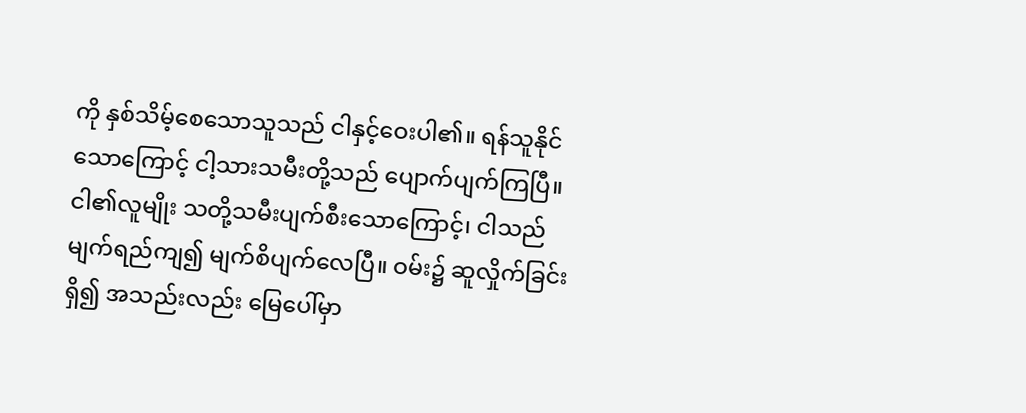ကို နှစ်သိမ့်စေသောသူသည် ငါနှင့်ဝေးပါ၏။ ရန်သူနိုင်သောကြောင့် ငါ့သားသမီးတို့သည် ပျောက်ပျက်ကြပြီ။
ငါ၏လူမျိုး သတို့သမီးပျက်စီးသောကြောင့်၊ ငါသည်မျက်ရည်ကျ၍ မျက်စိပျက်လေပြီ။ ဝမ်း၌ ဆူလှိုက်ခြင်းရှိ၍ အသည်းလည်း မြေပေါ်မှာ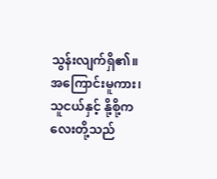သွန်းလျက်ရှိ၏။ အကြောင်းမူကား၊ သူငယ်နှင့် နို့စို့ကလေးတို့သည်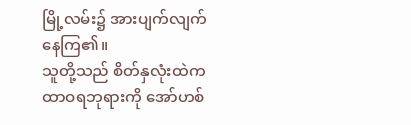မြို့လမ်း၌ အားပျက်လျက်နေကြ၏။
သူတို့သည် စိတ်နှလုံးထဲက ထာဝရဘုရားကို အော်ဟစ်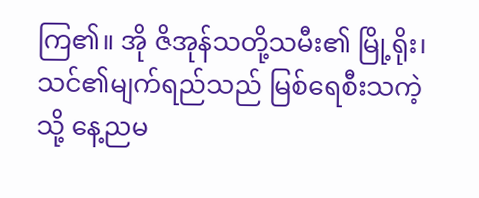ကြ၏။ အို ဇိအုန်သတို့သမီး၏ မြို့ရိုး၊ သင်၏မျက်ရည်သည် မြစ်ရေစီးသကဲ့သို့ နေ့ညမ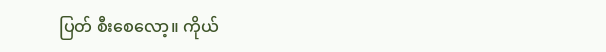ပြတ် စီးစေလော့။ ကိုယ်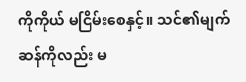ကိုကိုယ် မငြိမ်းစေနှင့်။ သင်၏မျက်ဆန်ကိုလည်း မ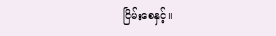ငြိမ်းစေနှင့်။